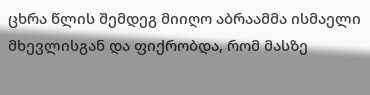ცხრა წლის შემდეგ მიიღო აბრაამმა ისმაელი მხევლისგან და ფიქრობდა, რომ მასზე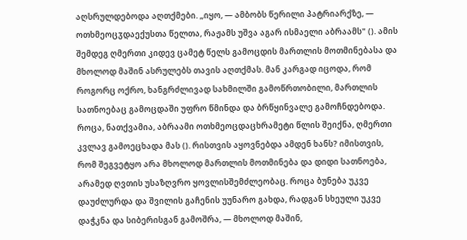აღსრულდებოდა აღთქმები. „იყო, — ამბობს წერილი პატრიარქზე, — ოთხმეოცჳდაექუსთა წელთა, რაჟამს უშვა აგარ ისმაელი აბრაამს" (). ამის შემდეგ ღმერთი კიდევ ცამეტ წელს გამოცდის მართლის მოთმინებასა და მხოლოდ მაშინ ასრულებს თავის აღთქმას. მან კარგად იცოდა, რომ როგორც ოქრო, ხანგრძლივად სახმილში გამოწრთობილი, მართლის სათნოებაც გამოცდაში უფრო წმინდა და ბრწყინვალე გამოჩნდებოდა. როცა, ნათქვამია, აბრაამი ოთხმეოცდაცხრამეტი წლის შეიქნა, ღმერთი კვლავ გამოეცხადა მას (). რისთვის აყოვნებდა ამდენ ხანს? იმისთვის, რომ შეგვეტყო არა მხოლოდ მართლის მოთმინება და დიდი სათნოება, არამედ ღვთის უსაზღვრო ყოვლისშემძლეობაც. როცა ბუნება უკვე დაუძლურდა და შვილის გაჩენის უუნარო გახდა, რადგან სხეული უკვე დაჭკნა და სიბერისგან გამოშრა, — მხოლოდ მაშინ,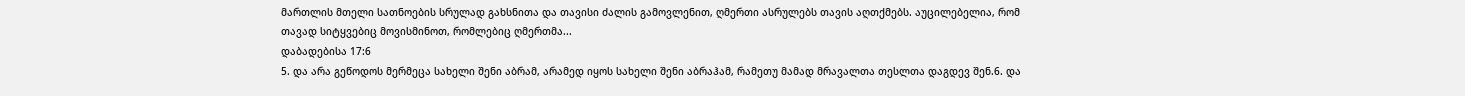მართლის მთელი სათნოების სრულად გახსნითა და თავისი ძალის გამოვლენით, ღმერთი ასრულებს თავის აღთქმებს. აუცილებელია, რომ თავად სიტყვებიც მოვისმინოთ, რომლებიც ღმერთმა...
დაბადებისა 17:6
5. და არა გეწოდოს მერმეცა სახელი შენი აბრამ, არამედ იყოს სახელი შენი აბრაჰამ, რამეთუ მამად მრავალთა თესლთა დაგდევ შენ.6. და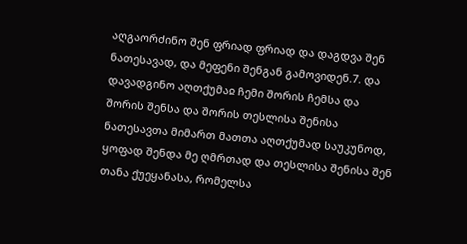აღგაორძინო შენ ფრიად ფრიად და დაგდვა შენ ნათესავად, და მეფენი შენგან გამოვიდენ.7. და დავადგინო აღთქუმაჲ ჩემი შორის ჩემსა და შორის შენსა და შორის თესლისა შენისა ნათესავთა მიმართ მათთა აღთქუმად საუკუნოდ, ყოფად შენდა მე ღმრთად და თესლისა შენისა შენ თანა ქუეყანასა, რომელსა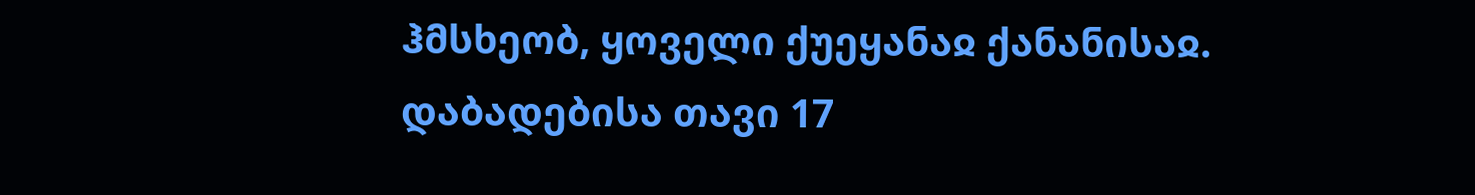ჰმსხეობ, ყოველი ქუეყანაჲ ქანანისაჲ.
დაბადებისა თავი 17